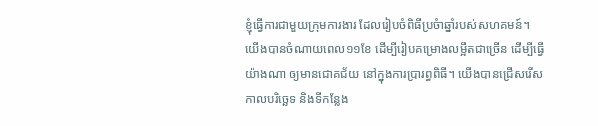ខ្ញុំធ្វើការជាមួយក្រុមការងារ ដែលរៀបចំពិធីប្រចំាឆ្នាំរបស់សហគមន៍។ យើងបានចំណាយពេល១១ខែ ដើម្បីរៀបគម្រោងលម្អឹតជាច្រើន ដើម្បីធ្វើយ៉ាងណា ឲ្យមានជោគជ័យ នៅក្នុងការប្រារព្ធពិធី។ យើងបានជ្រើសរើសកាលបរិច្ឆេទ និងទីកន្លែង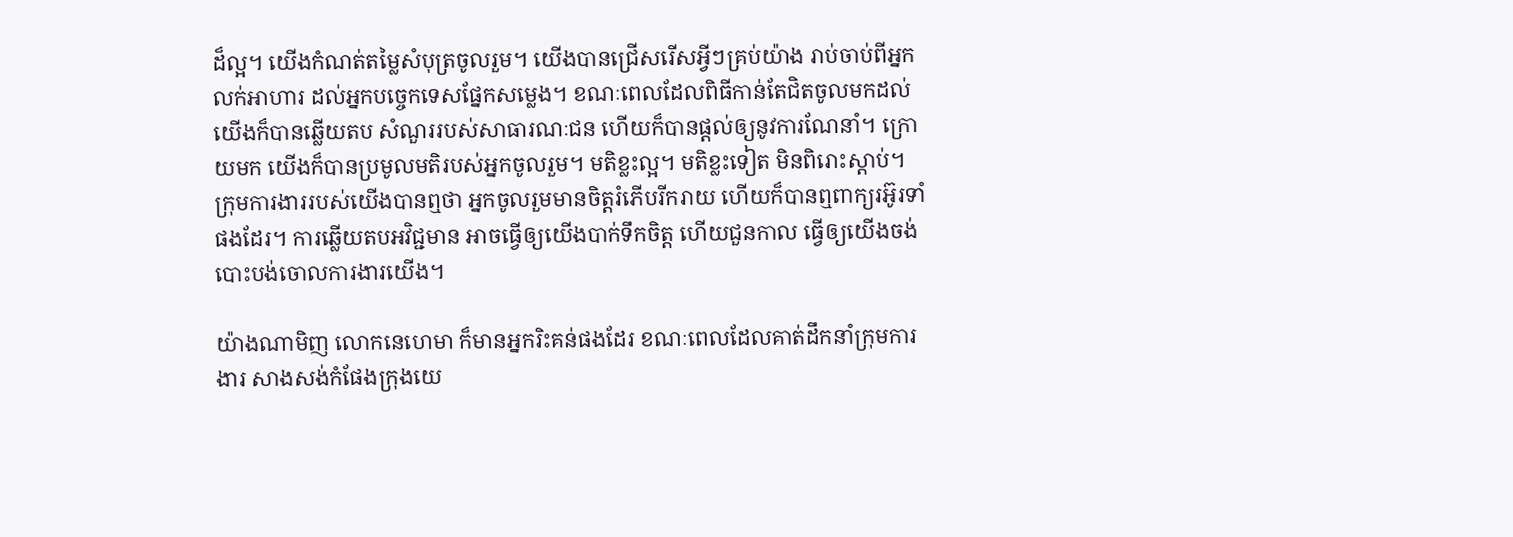ដ៏ល្អ។ យើងកំណត់តម្លៃសំបុត្រចូលរួម។ យើងបានជ្រើសរើសអ្វីៗគ្រប់យ៉ាង រាប់ចាប់ពីអ្នកលក់អាហារ ដល់អ្នកបច្ចេកទេសផ្នែកសម្លេង។ ខណៈពេលដែលពិធីកាន់តែជិតចូលមកដល់ យើងក៏បានឆ្លើយតប សំណួររបស់សាធារណៈជន ហើយក៏បានផ្តល់ឲ្យនូវការណែនាំ។ ក្រោយមក យើងក៏បានប្រមូលមតិរបស់អ្នកចូលរួម។ មតិខ្លះល្អ។ មតិខ្លះទៀត មិនពិរោះស្តាប់។ ក្រុមការងាររបស់យើងបានឮថា អ្នកចូលរួមមានចិត្តរំភើបរីករាយ ហើយក៏បានឮពាក្យរអ៊ូរទាំផងដែរ។ ការឆ្លើយតបអវិជ្ជមាន អាចធ្វើឲ្យយើងបាក់ទឹកចិត្ត ហើយជួនកាល ធ្វើឲ្យយើងចង់បោះបង់ចោលការងារយើង។

យ៉ាងណាមិញ លោកនេហេមា ក៏មានអ្នករិះគន់ផងដែរ ខណៈពេលដែលគាត់ដឹកនាំក្រុមការងារ សាងសង់កំផែងក្រុងយេ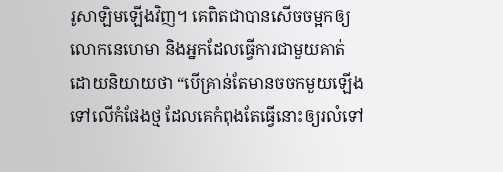រូសាឡិមឡើងវិញ។ គេពិតជាបានសើចចម្អកឲ្យលោកនេហេមា និងអ្នកដែលធ្វើការជាមួយគាត់ ដោយនិយាយថា “បើគ្រាន់តែមានចចកមួយឡើងទៅលើកំផែងថ្ម ដែលគេកំពុងតែធ្វើនោះឲ្យរលំទៅ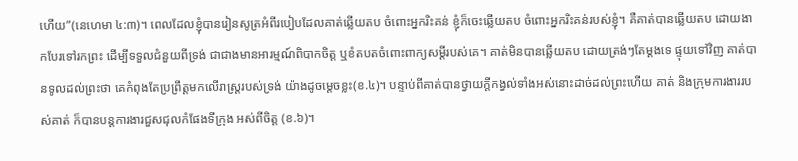ហើយ”(នេហេមា ៤:៣)។ ពេលដែលខ្ញុំបានរៀនសូត្រអំពីរបៀបដែលគាត់ឆ្លើយតប ចំពោះអ្នករិះគន់ ខ្ញុំក៏ចេះឆ្លើយតប ចំពោះអ្នករិះគន់របស់ខ្ញុំ។ គឺគាត់បានឆ្លើយតប ដោយងាកបែរទៅរកព្រះ ដើម្បីទទួលជំនួយពីទ្រង់ ជាជាងមានអារម្មណ៍ពិបាកចិត្ត ឬខំតបតចំពោះពាក្យសម្តីរបស់គេ។ គាត់មិនបានឆ្លើយតប ដោយត្រង់ៗតែម្តងទេ ផ្ទុយទៅវិញ គាត់បានទូលដល់ព្រះថា គេកំពុងតែប្រព្រឹត្តមកលើរាស្រ្តរបស់ទ្រង់ យ៉ាងដូចម្តេចខ្លះ(ខ.៤)។ បន្ទាប់ពីគាត់បានថ្វាយក្តីកង្វល់ទាំងអស់នោះដាច់ដល់ព្រះហើយ គាត់ និងក្រុមការងាររបស់គាត់ ក៏បានបន្តការងារជួសជុលកំផែងទីក្រុង អស់ពីចិត្ត (ខ.៦)។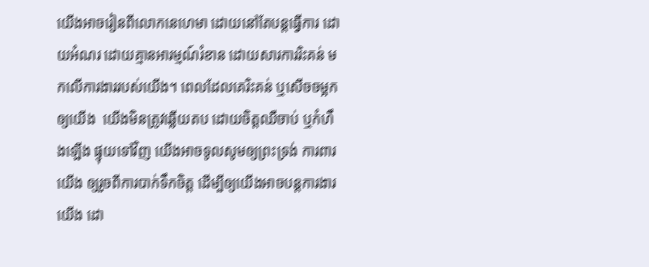យើងអាចរៀនពីលោកនេហេមា ដោយនៅតែបន្តធ្វើការ ដោយអំណរ ដោយគ្មានអារម្មណ៍រំខាន ដោយសារការរិះគន់ មកលើការងាររបស់យើង។ ពេលដែលគេរិះគន់ ឬសើចចម្អកឲ្យយើង  យើងមិនត្រូវឆ្លើយតប ដោយចិត្តឈឺចាប់ ឬកំហឹងឡើង ផ្ទុយទៅវិញ យើងអាចទូលសូមឲ្យព្រះទ្រង់ ការពារយើង ឲ្យរួចពីការបាក់ទឹកចិត្ត ដើម្បីឲ្យយើងអាចបន្តការងារយើង ដោ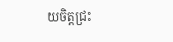យចិត្តជ្រះ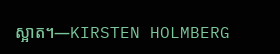ស្អាត។—KIRSTEN HOLMBERG